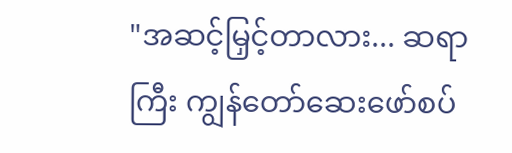"အဆင့်မြှင့်တာလား... ဆရာကြီး ကျွန်တော်ဆေးဖော်စပ်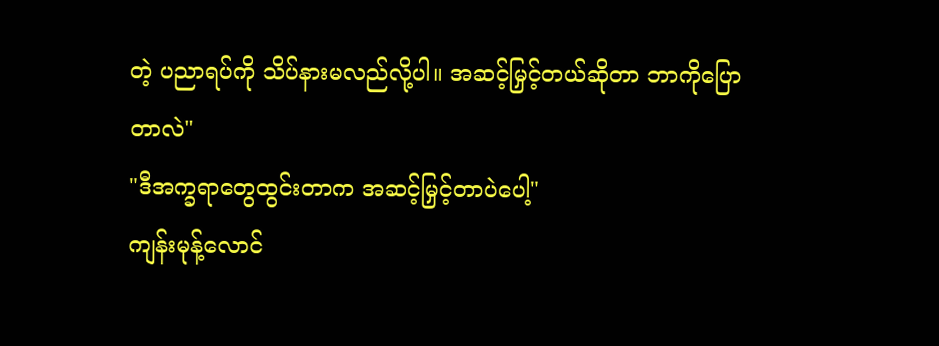တဲ့ ပညာရပ်ကို သိပ်နားမလည်လို့ပါ။ အဆင့်မြှင့်တယ်ဆိုတာ ဘာကိုပြောတာလဲ"
"ဒီအက္ခရာတွေထွင်းတာက အဆင့်မြှင့်တာပဲပေါ့"
ကျန်းမုန့်လောင်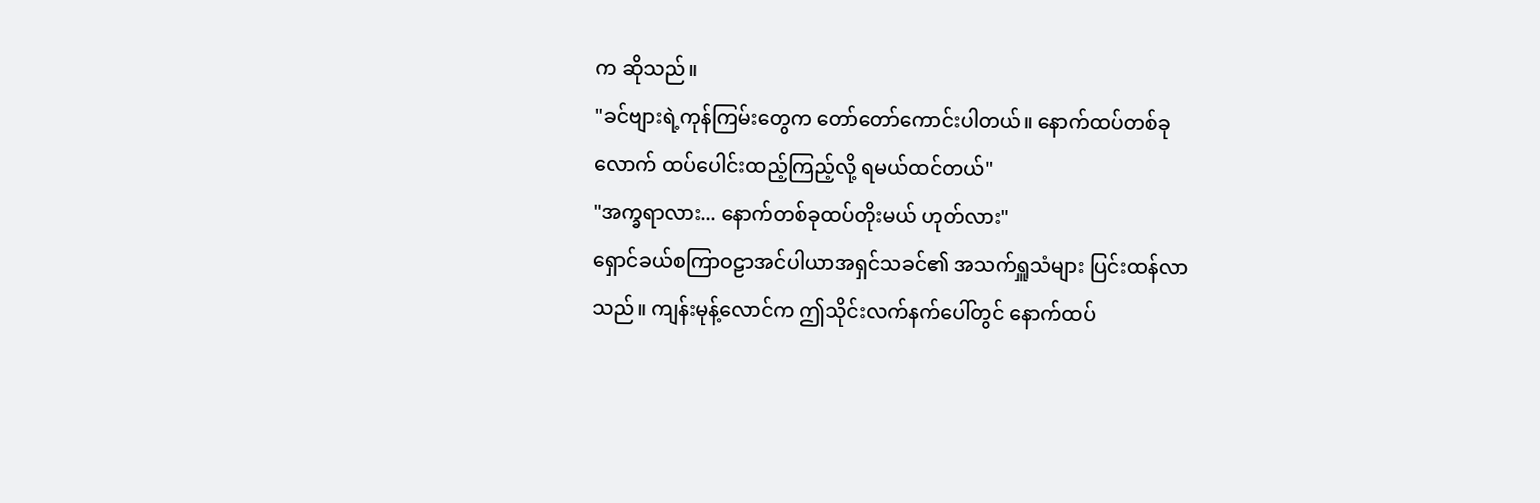က ဆိုသည်။
"ခင်ဗျားရဲ့ကုန်ကြမ်းတွေက တော်တော်ကောင်းပါတယ်။ နောက်ထပ်တစ်ခုလောက် ထပ်ပေါင်းထည့်ကြည့်လို့ ရမယ်ထင်တယ်"
"အက္ခရာလား... နောက်တစ်ခုထပ်တိုးမယ် ဟုတ်လား"
ရှောင်ခယ်စကြာဝဠာအင်ပါယာအရှင်သခင်၏ အသက်ရှူသံများ ပြင်းထန်လာသည်။ ကျန်းမုန့်လောင်က ဤသိုင်းလက်နက်ပေါ်တွင် နောက်ထပ်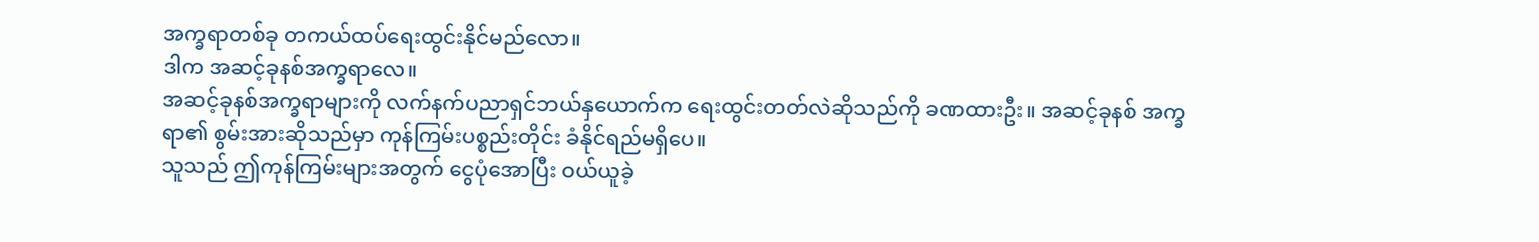အက္ခရာတစ်ခု တကယ်ထပ်ရေးထွင်းနိုင်မည်လော။
ဒါက အဆင့်ခုနစ်အက္ခရာလေ။
အဆင့်ခုနစ်အက္ခရာများကို လက်နက်ပညာရှင်ဘယ်နှယောက်က ရေးထွင်းတတ်လဲဆိုသည်ကို ခဏထားဦး။ အဆင့်ခုနစ် အက္ခရာ၏ စွမ်းအားဆိုသည်မှာ ကုန်ကြမ်းပစ္စည်းတိုင်း ခံနိုင်ရည်မရှိပေ။
သူသည် ဤကုန်ကြမ်းများအတွက် ငွေပုံအောပြီး ဝယ်ယူခဲ့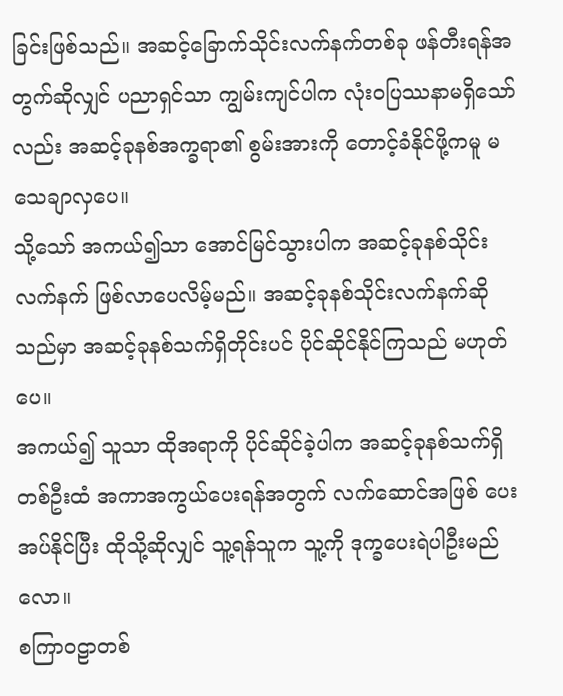ခြင်းဖြစ်သည်။ အဆင့်ခြောက်သိုင်းလက်နက်တစ်ခု ဖန်တီးရန်အတွက်ဆိုလျှင် ပညာရှင်သာ ကျွမ်းကျင်ပါက လုံးဝပြဿနာမရှိသော်လည်း အဆင့်ခုနစ်အက္ခရာ၏ စွမ်းအားကို တောင့်ခံနိုင်ဖို့ကမူ မသေချာလှပေ။
သို့သော် အကယ်၍သာ အောင်မြင်သွားပါက အဆင့်ခုနစ်သိုင်းလက်နက် ဖြစ်လာပေလိမ့်မည်။ အဆင့်ခုနစ်သိုင်းလက်နက်ဆိုသည်မှာ အဆင့်ခုနစ်သက်ရှိတိုင်းပင် ပိုင်ဆိုင်နိုင်ကြသည် မဟုတ်ပေ။
အကယ်၍ သူသာ ထိုအရာကို ပိုင်ဆိုင်ခဲ့ပါက အဆင့်ခုနစ်သက်ရှိတစ်ဦးထံ အကာအကွယ်ပေးရန်အတွက် လက်ဆောင်အဖြစ် ပေးအပ်နိုင်ပြီး ထိုသို့ဆိုလျှင် သူ့ရန်သူက သူ့ကို ဒုက္ခပေးရဲပါဦးမည်လော။
စကြာဝဠာတစ်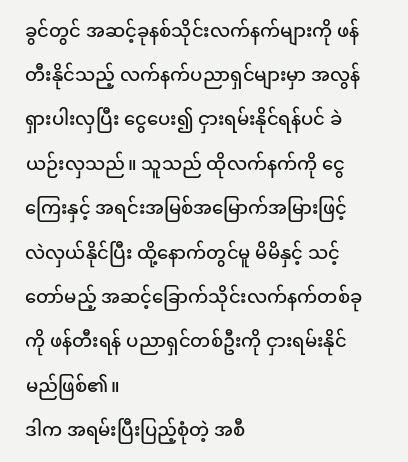ခွင်တွင် အဆင့်ခုနစ်သိုင်းလက်နက်များကို ဖန်တီးနိုင်သည့် လက်နက်ပညာရှင်များမှာ အလွန်ရှားပါးလှပြီး ငွေပေး၍ ငှားရမ်းနိုင်ရန်ပင် ခဲယဉ်းလှသည်။ သူသည် ထိုလက်နက်ကို ငွေကြေးနှင့် အရင်းအမြစ်အမြောက်အမြားဖြင့် လဲလှယ်နိုင်ပြီး ထို့နောက်တွင်မူ မိမိနှင့် သင့်တော်မည့် အဆင့်ခြောက်သိုင်းလက်နက်တစ်ခုကို ဖန်တီးရန် ပညာရှင်တစ်ဦးကို ငှားရမ်းနိုင်မည်ဖြစ်၏။
ဒါက အရမ်းပြီးပြည့်စုံတဲ့ အစီ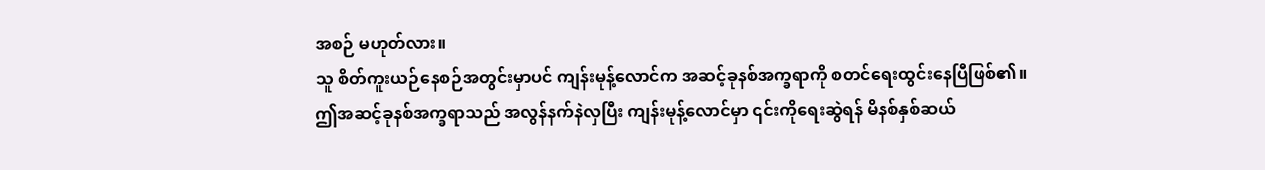အစဉ် မဟုတ်လား။
သူ စိတ်ကူးယဉ်နေစဉ်အတွင်းမှာပင် ကျန်းမုန့်လောင်က အဆင့်ခုနစ်အက္ခရာကို စတင်ရေးထွင်းနေပြီဖြစ်၏။
ဤအဆင့်ခုနစ်အက္ခရာသည် အလွန်နက်နဲလှပြီး ကျန်းမုန့်လောင်မှာ ၎င်းကိုရေးဆွဲရန် မိနစ်နှစ်ဆယ်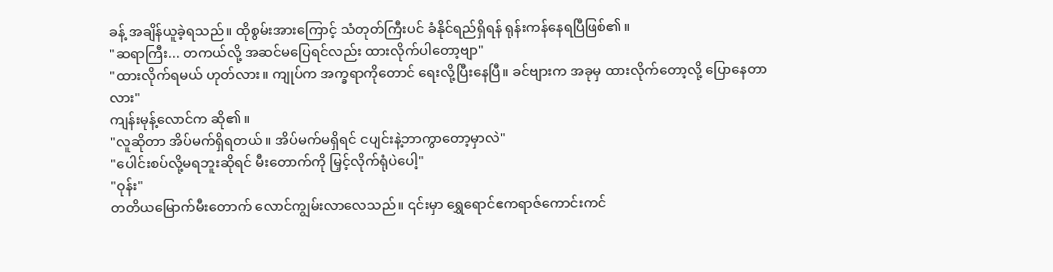ခန့် အချိန်ယူခဲ့ရသည်။ ထိုစွမ်းအားကြောင့် သံတုတ်ကြီးပင် ခံနိုင်ရည်ရှိရန် ရုန်းကန်နေရပြီဖြစ်၏။
"ဆရာကြီး... တကယ်လို့ အဆင်မပြေရင်လည်း ထားလိုက်ပါတော့ဗျာ"
"ထားလိုက်ရမယ် ဟုတ်လား။ ကျုပ်က အက္ခရာကိုတောင် ရေးလို့ပြီးနေပြီ။ ခင်ဗျားက အခုမှ ထားလိုက်တော့လို့ ပြောနေတာလား"
ကျန်းမုန့်လောင်က ဆို၏။
"လူဆိုတာ အိပ်မက်ရှိရတယ်။ အိပ်မက်မရှိရင် ငပျင်းနဲ့ဘာကွာတော့မှာလဲ"
"ပေါင်းစပ်လို့မရဘူးဆိုရင် မီးတောက်ကို မြှင့်လိုက်ရုံပဲပေါ့"
"ဝုန်း"
တတိယမြောက်မီးတောက် လောင်ကျွမ်းလာလေသည်။ ၎င်းမှာ ရွှေရောင်ဧကရာဇ်ကောင်းကင်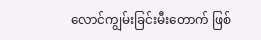လောင်ကျွမ်းခြင်းမီးတောက် ဖြစ်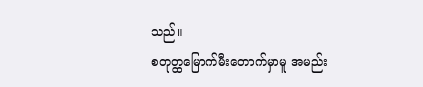သည်။
စတုတ္ထမြောက်မီးတောက်မှာမူ အမည်း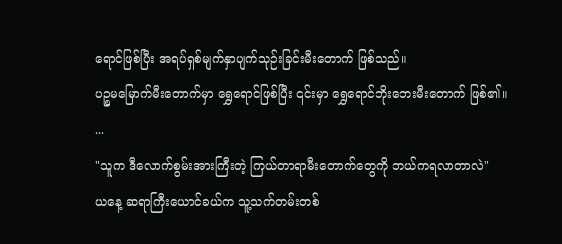ရောင်ဖြစ်ပြီး အရပ်ရှစ်မျက်နှာပျက်သုဉ်းခြင်းမီးတောက် ဖြစ်သည်။
ပဉ္စမမြောက်မီးတောက်မှာ ရွှေရောင်ဖြစ်ပြီး ၎င်းမှာ ရွှေရောင်ဘိုးဘေးမီးတောက် ဖြစ်၏။
...
"သူက ဒီလောက်စွမ်းအားကြီးတဲ့ ကြယ်တာရာမီးတောက်တွေကို ဘယ်ကရလာတာလဲ"
ယနေ့ ဆရာကြီးယောင်ခယ်က သူ့သက်တမ်းတစ်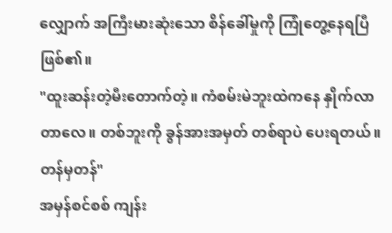လျှောက် အကြီးမားဆုံးသော စိန်ခေါ်မှုကို ကြုံတွေ့နေရပြီဖြစ်၏။
"ထူးဆန်းတဲ့မီးတောက်တဲ့။ ကံစမ်းမဲဘူးထဲကနေ နှိုက်လာတာလေ။ တစ်ဘူးကို ခွန်အားအမှတ် တစ်ရာပဲ ပေးရတယ်။ တန်မှတန်"
အမှန်စင်စစ် ကျန်း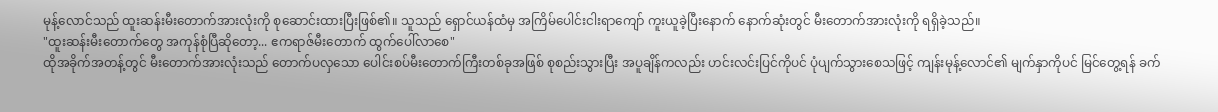မုန့်လောင်သည် ထူးဆန်းမီးတောက်အားလုံးကို စုဆောင်းထားပြီးဖြစ်၏။ သူသည် ရှောင်ယန်ထံမှ အကြိမ်ပေါင်းငါးရာကျော် ကူးယူခဲ့ပြီးနောက် နောက်ဆုံးတွင် မီးတောက်အားလုံးကို ရရှိခဲ့သည်။
"ထူးဆန်းမီးတောက်တွေ အကုန်စုံပြီဆိုတော့... ဧကရာဇ်မီးတောက် ထွက်ပေါ်လာစေ"
ထိုအခိုက်အတန့်တွင် မီးတောက်အားလုံးသည် တောက်ပလှသော ပေါင်းစပ်မီးတောက်ကြီးတစ်ခုအဖြစ် စုစည်းသွားပြီး အပူချိန်ကလည်း ဟင်းလင်းပြင်ကိုပင် ပုံပျက်သွားစေသဖြင့် ကျန်းမုန့်လောင်၏ မျက်နှာကိုပင် မြင်တွေ့ရန် ခက်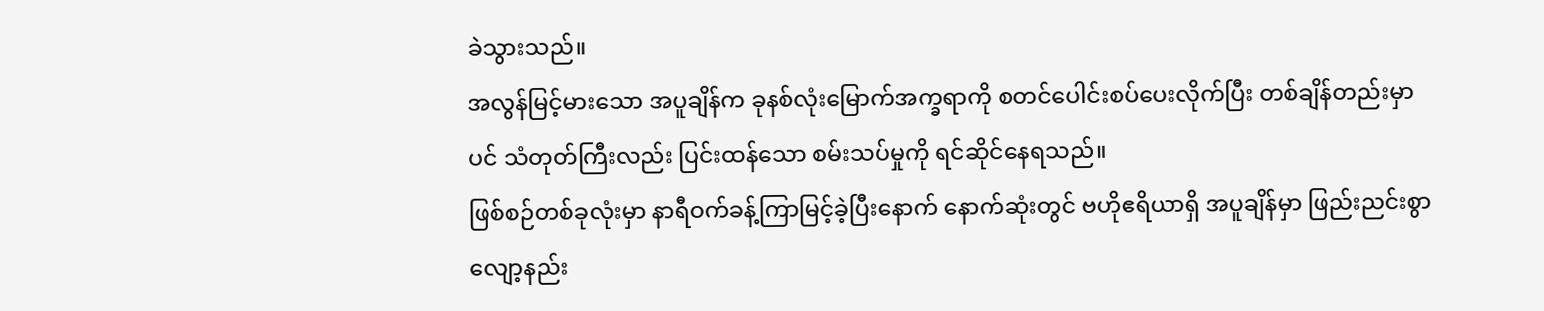ခဲသွားသည်။
အလွန်မြင့်မားသော အပူချိန်က ခုနစ်လုံးမြောက်အက္ခရာကို စတင်ပေါင်းစပ်ပေးလိုက်ပြီး တစ်ချိန်တည်းမှာပင် သံတုတ်ကြီးလည်း ပြင်းထန်သော စမ်းသပ်မှုကို ရင်ဆိုင်နေရသည်။
ဖြစ်စဉ်တစ်ခုလုံးမှာ နာရီဝက်ခန့်ကြာမြင့်ခဲ့ပြီးနောက် နောက်ဆုံးတွင် ဗဟိုဧရိယာရှိ အပူချိန်မှာ ဖြည်းညင်းစွာ လျော့နည်း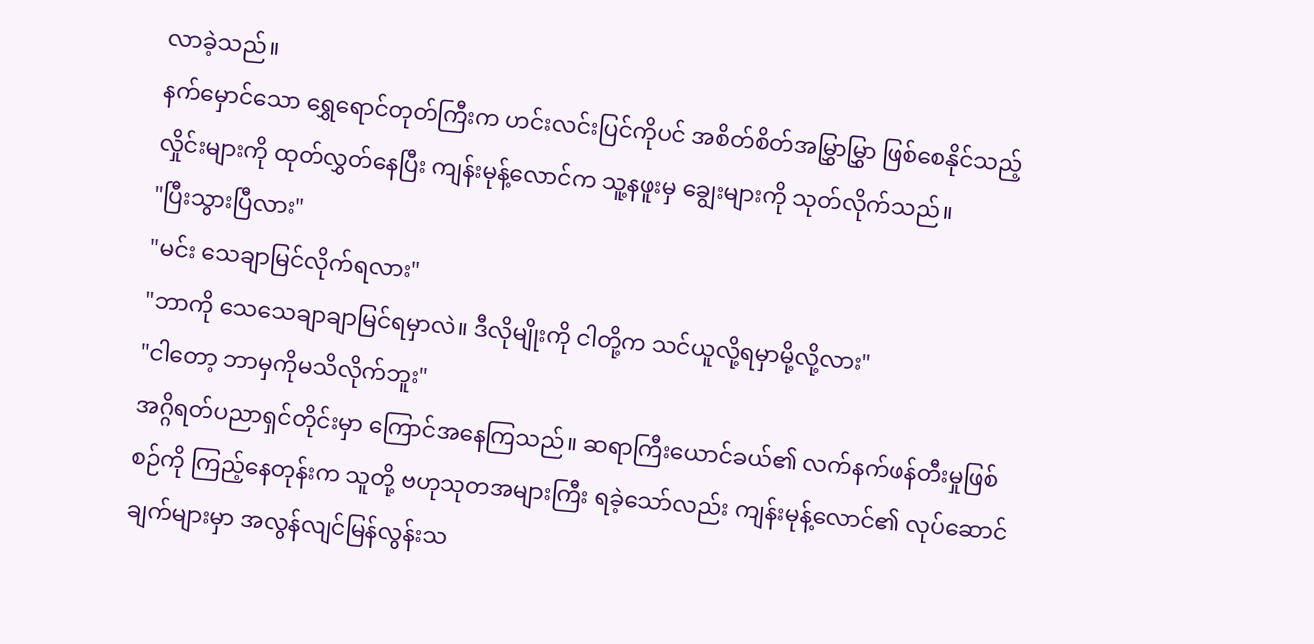လာခဲ့သည်။
နက်မှောင်သော ရွှေရောင်တုတ်ကြီးက ဟင်းလင်းပြင်ကိုပင် အစိတ်စိတ်အမြွှာမြွှာ ဖြစ်စေနိုင်သည့် လှိုင်းများကို ထုတ်လွှတ်နေပြီး ကျန်းမုန့်လောင်က သူ့နဖူးမှ ချွေးများကို သုတ်လိုက်သည်။
"ပြီးသွားပြီလား"
"မင်း သေချာမြင်လိုက်ရလား"
"ဘာကို သေသေချာချာမြင်ရမှာလဲ။ ဒီလိုမျိုးကို ငါတို့က သင်ယူလို့ရမှာမို့လို့လား"
"ငါတော့ ဘာမှကိုမသိလိုက်ဘူး"
အဂ္ဂိရတ်ပညာရှင်တိုင်းမှာ ကြောင်အနေကြသည်။ ဆရာကြီးယောင်ခယ်၏ လက်နက်ဖန်တီးမှုဖြစ်စဉ်ကို ကြည့်နေတုန်းက သူတို့ ဗဟုသုတအများကြီး ရခဲ့သော်လည်း ကျန်းမုန့်လောင်၏ လုပ်ဆောင်ချက်များမှာ အလွန်လျင်မြန်လွန်းသ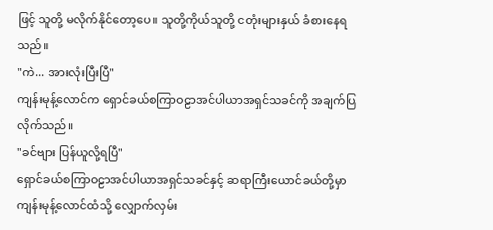ဖြင့် သူတို့ မလိုက်နိုင်တော့ပေ။ သူတို့ကိုယ်သူတို့ ငတုံးများနှယ် ခံစားနေရသည်။
"ကဲ... အားလုံးပြီးပြီ"
ကျန်းမုန့်လောင်က ရှောင်ခယ်စကြာဝဠာအင်ပါယာအရှင်သခင်ကို အချက်ပြလိုက်သည်။
"ခင်ဗျား ပြန်ယူလို့ရပြီ"
ရှောင်ခယ်စကြာဝဠာအင်ပါယာအရှင်သခင်နှင့် ဆရာကြီးယောင်ခယ်တို့မှာ ကျန်းမုန့်လောင်ထံသို့ လျှောက်လှမ်း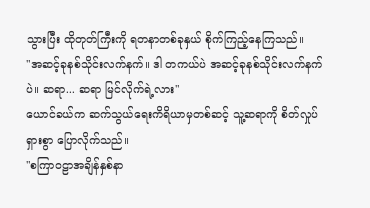သွားပြီး ထိုတုတ်ကြီးကို ရတနာတစ်ခုနှယ် စိုက်ကြည့်နေကြသည်။
"အဆင့်ခုနစ်သိုင်းလက်နက်။ ဒါ တကယ်ပဲ အဆင့်ခုနစ်သိုင်းလက်နက်ပဲ။ ဆရာ... ဆရာ မြင်လိုက်ရဲ့လား"
ယောင်ခယ်က ဆက်သွယ်ရေးကိရိယာမှတစ်ဆင့် သူ့ဆရာကို စိတ်လှုပ်ရှားစွာ ပြောလိုက်သည်။
"စကြာဝဠာအချိန်နှစ်နာ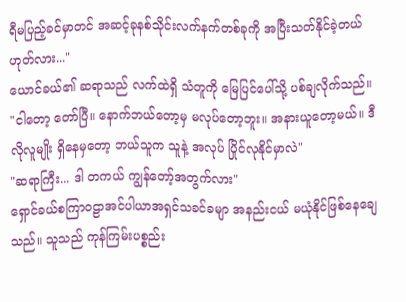ရီမပြည့်ခင်မှာတင် အဆင့်ခုနစ်သိုင်းလက်နက်တစ်ခုကို အပြီးသတ်နိုင်ခဲ့တယ် ဟုတ်လား..."
ယောင်ခယ်၏ ဆရာသည် လက်ထဲရှိ သံတူကို မြေပြင်ပေါ်သို့ ပစ်ချလိုက်သည်။
"ငါတော့ တော်ပြီ။ နောက်ဘယ်တော့မှ မလုပ်တော့ဘူး။ အနားယူတော့မယ်။ ဒီလိုလူမျိုး ရှိနေမှတော့ ဘယ်သူက သူနဲ့ အလုပ် ပြိုင်လုနိုင်မှာလဲ"
"ဆရာကြီး... ဒါ တကယ် ကျွန်တော့်အတွက်လား"
ရှောင်ခယ်စကြာဝဠာအင်ပါယာအရှင်သခင်ခမျာ အနည်းငယ် မယုံနိုင်ဖြစ်နေချေသည်။ သူသည် ကုန်ကြမ်းပစ္စည်း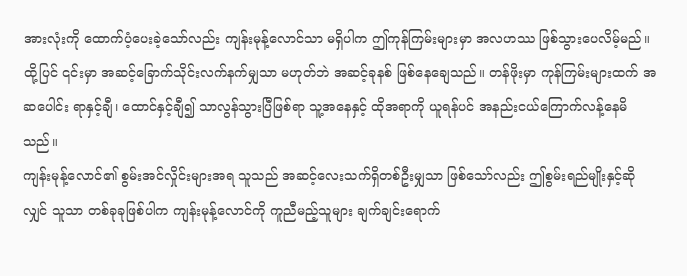အားလုံးကို ထောက်ပံ့ပေးခဲ့သော်လည်း ကျန်းမုန့်လောင်သာ မရှိပါက ဤကုန်ကြမ်းများမှာ အလဟဿ ဖြစ်သွားပေလိမ့်မည်။
ထို့ပြင် ၎င်းမှာ အဆင့်ခြောက်သိုင်းလက်နက်မျှသာ မဟုတ်ဘဲ အဆင့်ခုနစ် ဖြစ်နေချေသည်။ တန်ဖိုးမှာ ကုန်ကြမ်းများထက် အဆပေါင်း ရာနှင့်ချီ၊ ထောင်နှင့်ချီ၍ သာလွန်သွားပြီဖြစ်ရာ သူ့အနေနှင့် ထိုအရာကို ယူရန်ပင် အနည်းငယ်ကြောက်လန့်နေမိသည်။
ကျန်းမုန့်လောင်၏ စွမ်းအင်လှိုင်းများအရ သူသည် အဆင့်လေးသက်ရှိတစ်ဦးမျှသာ ဖြစ်သော်လည်း ဤစွမ်းရည်မျိုးနှင့်ဆိုလျှင် သူသာ တစ်ခုခုဖြစ်ပါက ကျန်းမုန့်လောင်ကို ကူညီမည့်သူများ ချက်ချင်းရောက်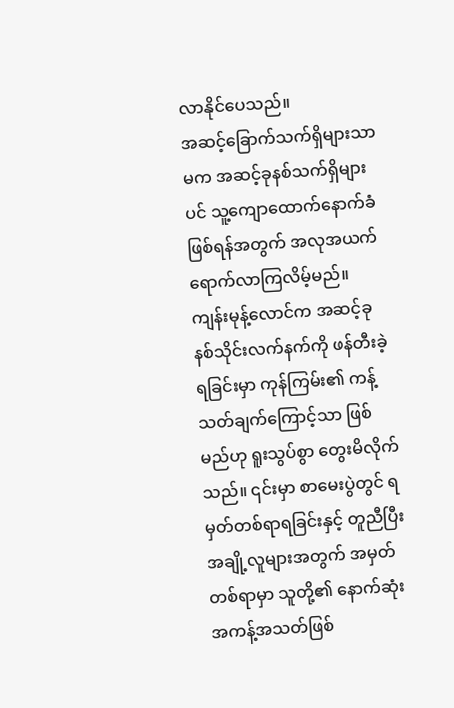လာနိုင်ပေသည်။
အဆင့်ခြောက်သက်ရှိများသာမက အဆင့်ခုနစ်သက်ရှိများပင် သူ့ကျောထောက်နောက်ခံ ဖြစ်ရန်အတွက် အလုအယက် ရောက်လာကြလိမ့်မည်။
ကျန်းမုန့်လောင်က အဆင့်ခုနစ်သိုင်းလက်နက်ကို ဖန်တီးခဲ့ရခြင်းမှာ ကုန်ကြမ်း၏ ကန့်သတ်ချက်ကြောင့်သာ ဖြစ်မည်ဟု ရူးသွပ်စွာ တွေးမိလိုက်သည်။ ၎င်းမှာ စာမေးပွဲတွင် ရမှတ်တစ်ရာရခြင်းနှင့် တူညီပြီး အချို့လူများအတွက် အမှတ်တစ်ရာမှာ သူတို့၏ နောက်ဆုံးအကန့်အသတ်ဖြစ်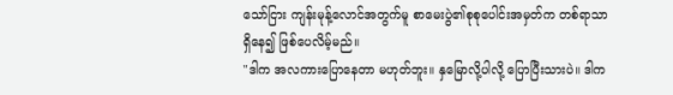သော်ငြား ကျန်းမုန့်လောင်အတွက်မူ စာမေးပွဲ၏စုစုပေါင်းအမှတ်က တစ်ရာသာရှိနေ၍ ဖြစ်ပေလိမ့်မည်။
"ဒါက အလကားပြောနေတာ မဟုတ်ဘူး။ နှမြောလို့ပါလို့ ပြောပြီးသားပဲ။ ဒါက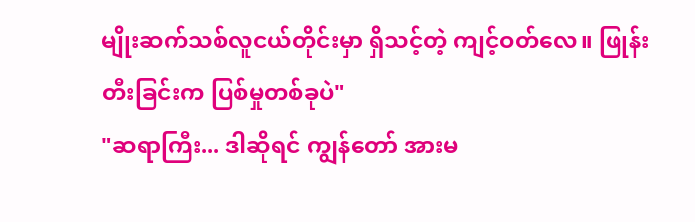မျိုးဆက်သစ်လူငယ်တိုင်းမှာ ရှိသင့်တဲ့ ကျင့်ဝတ်လေ။ ဖြုန်းတီးခြင်းက ပြစ်မှုတစ်ခုပဲ"
"ဆရာကြီး... ဒါဆိုရင် ကျွန်တော် အားမ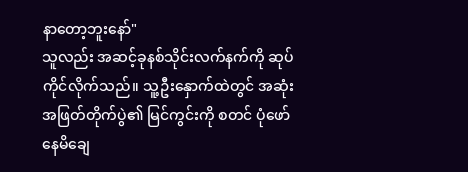နာတော့ဘူးနော်"
သူလည်း အဆင့်ခုနစ်သိုင်းလက်နက်ကို ဆုပ်ကိုင်လိုက်သည်။ သူ့ဦးနှောက်ထဲတွင် အဆုံးအဖြတ်တိုက်ပွဲ၏ မြင်ကွင်းကို စတင် ပုံဖော်နေမိချေ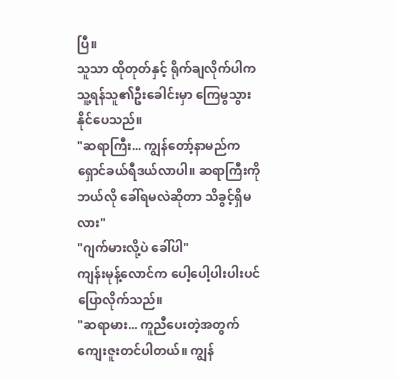ပြီ။
သူသာ ထိုတုတ်နှင့် ရိုက်ချလိုက်ပါက သူ့ရန်သူ၏ဦးခေါင်းမှာ ကြေမွသွားနိုင်ပေသည်။
"ဆရာကြီး... ကျွန်တော့်နာမည်က ရှောင်ခယ်ရီဒယ်လာပါ။ ဆရာကြီးကို ဘယ်လို ခေါ်ရမလဲဆိုတာ သိခွင့်ရှိမလား"
"ဂျက်မားလို့ပဲ ခေါ်ပါ"
ကျန်းမုန့်လောင်က ပေါ့ပေါ့ပါးပါးပင် ပြောလိုက်သည်။
"ဆရာမား... ကူညီပေးတဲ့အတွက် ကျေးဇူးတင်ပါတယ်။ ကျွန်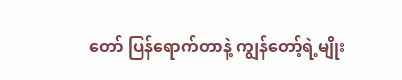တော် ပြန်ရောက်တာနဲ့ ကျွန်တော့်ရဲ့မျိုး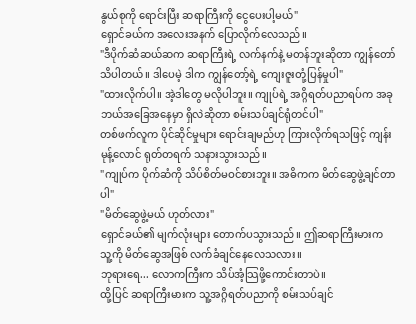နွယ်စုကို ရောင်းပြီး ဆရာကြီးကို ငွေပေးပါ့မယ်"
ရှောင်ခယ်က အလေးအနက် ပြောလိုက်လေသည်။
"ဒီပိုက်ဆံဆယ်ဆက ဆရာကြီးရဲ့ လက်နက်နဲ့ မတန်ဘူးဆိုတာ ကျွန်တော်သိပါတယ်။ ဒါပေမဲ့ ဒါက ကျွန်တော့်ရဲ့ ကျေးဇူးတုံ့ပြန်မှုပါ"
"ထားလိုက်ပါ။ အဲ့ဒါတွေ မလိုပါဘူး။ ကျုပ်ရဲ့ အဂ္ဂိရတ်ပညာရပ်က အခု ဘယ်အခြေအနေမှာ ရှိလဲဆိုတာ စမ်းသပ်ချင်ရုံတင်ပါ"
တစ်ဖက်လူက ပိုင်ဆိုင်မှုများ ရောင်းချမည်ဟု ကြားလိုက်ရသဖြင့် ကျန်းမုန့်လောင် ရုတ်တရက် သနားသွားသည်။
"ကျုပ်က ပိုက်ဆံကို သိပ်စိတ်မဝင်စားဘူး။ အဓိကက မိတ်ဆွေဖွဲ့ချင်တာပါ"
"မိတ်ဆွေဖွဲ့မယ် ဟုတ်လား"
ရှောင်ခယ်၏ မျက်လုံးများ တောက်ပသွားသည်။ ဤဆရာကြီးမားက သူ့ကို မိတ်ဆွေအဖြစ် လက်ခံချင်နေလေသလား။
ဘုရားရေ... လောကကြီးက သိပ်အံ့သြဖို့ကောင်းတာပဲ။
ထို့ပြင် ဆရာကြီးမားက သူ့အဂ္ဂိရတ်ပညာကို စမ်းသပ်ချင်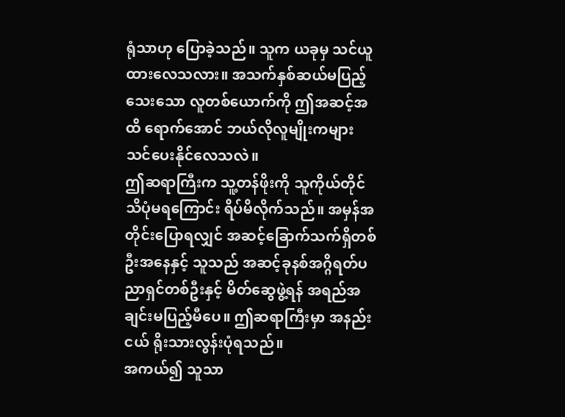ရုံသာဟု ပြောခဲ့သည်။ သူက ယခုမှ သင်ယူထားလေသလား။ အသက်နှစ်ဆယ်မပြည့်သေးသော လူတစ်ယောက်ကို ဤအဆင့်အထိ ရောက်အောင် ဘယ်လိုလူမျိုးကများ သင်ပေးနိုင်လေသလဲ။
ဤဆရာကြီးက သူ့တန်ဖိုးကို သူကိုယ်တိုင် သိပုံမရကြောင်း ရိပ်မိလိုက်သည်။ အမှန်အတိုင်းပြောရလျှင် အဆင့်ခြောက်သက်ရှိတစ်ဦးအနေနှင့် သူသည် အဆင့်ခုနစ်အဂ္ဂိရတ်ပညာရှင်တစ်ဦးနှင့် မိတ်ဆွေဖွဲ့ရန် အရည်အချင်းမပြည့်မီပေ။ ဤဆရာကြီးမှာ အနည်းငယ် ရိုးသားလွန်းပုံရသည်။
အကယ်၍ သူသာ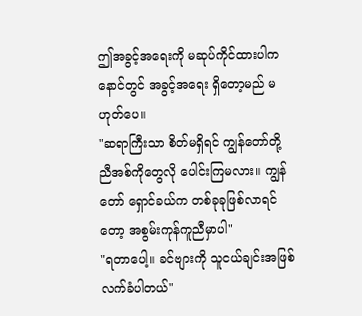ဤအခွင့်အရေးကို မဆုပ်ကိုင်ထားပါက နောင်တွင် အခွင့်အရေး ရှိတော့မည် မဟုတ်ပေ။
"ဆရာကြီးသာ စိတ်မရှိရင် ကျွန်တော်တို့ ညီအစ်ကိုတွေလို ပေါင်းကြမလား။ ကျွန်တော် ရှောင်ခယ်က တစ်ခုခုဖြစ်လာရင်တော့ အစွမ်းကုန်ကူညီမှာပါ"
"ရတာပေါ့။ ခင်ဗျားကို သူငယ်ချင်းအဖြစ် လက်ခံပါတယ်"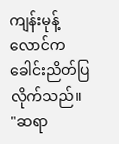ကျန်းမုန့်လောင်က ခေါင်းညိတ်ပြလိုက်သည်။
"ဆရာ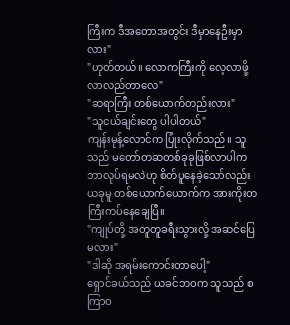ကြီးက ဒီအတောအတွင်း ဒီမှာနေဦးမှာလား"
"ဟုတ်တယ်။ လောကကြီးကို လေ့လာဖို့ လာလည်တာလေ"
"ဆရာကြီး တစ်ယောက်တည်းလား"
"သူငယ်ချင်းတွေ ပါပါတယ်"
ကျန်းမုန့်လောင်က ပြုံးလိုက်သည်။ သူသည် မတော်တဆတစ်ခုခုဖြစ်လာပါက ဘာလုပ်ရမလဲဟု စိတ်ပူနေခဲ့သော်လည်း ယခုမူ တစ်ယောက်ယောက်က အားကိုးတကြီးကပ်နေချေပြီ။
"ကျုပ်တို့ အတူတူခရီးသွားလို့ အဆင်ပြေမလား"
"ဒါဆို အရမ်းကောင်းတာပေါ့"
ရှောင်ခယ်သည် ယခင်ဘဝက သူသည် စကြာဝ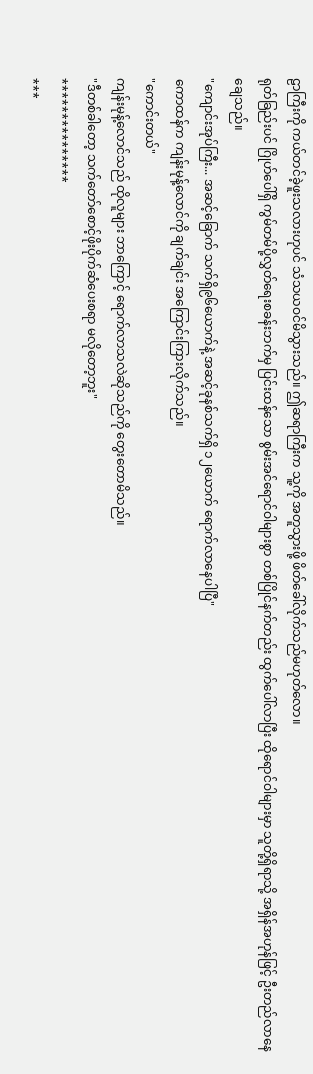ဠာကြီးကို ကယ်တင်ခဲ့ဖူးသလားဟုပင် သံသယဝင်မိသွားသည်။ ဤဆရာကြီးက သူ့ကို အတူသွားဖို့ ဖိတ်ခေါ်လိုက်သည်မဟုတ်လော။
ရုတ်ခြည်းပင် ဂြိုဟ်ပေါ်ရှိ ကွမ်တမ်ပို့လွှတ်ရေးစခန်းဘက်မှ ပြင်းထန်သော စွမ်းအင်ရောင်ဝါများစွာ တစ်ပြိုင်နက်တည်း ထွက်ပေါ်လာပြီး ထိုရောင်ဝါများမှာ သူတို့ရှိရာသို့ အရှိန်အဟုန်ဖြင့် ဦးတည်လာနေချေသည်။
"ကျောင်းအုပ်ကြီး... အဆင့်ခြောက် သက်ရှိ၉၆ယောက်နဲ့ အဆင့်ခုနစ်သက်ရှိ ၁၂ယောက် ရောက်လာနေပါပြီ"
ကောထန်က ကျန်းမုန့်လောင်ကို ချက်ချင်း အကြောင်းကြားလိုက်သည်။
"ကောင်းတယ်"
ကျန်းမုန့်လောင်သည် ထိုလူများ ဘာကြောင့် ရောက်လာသလဲဆိုသည်ကို တွေးတောမိသည်။
"ဒီတစ်ခါတော့ သက်တော်စောင့်ဖိုးပိုက်ဆံပေးစရာ မလိုတော့ဘူး"
***************
***